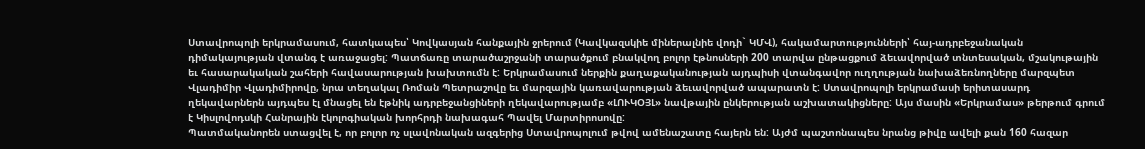Ստավրոպոլի երկրամասում, հատկապես՝ Կովկասյան հանքային ջրերում (Կավկազսկիե միներալնիե վոդի` ԿՄՎ), հակամարտությունների՝ հայ-ադրբեջանական դիմակայության վտանգ է առաջացել: Պատճառը տարածաշրջանի տարածքում բնակվող բոլոր էթնոսների 200 տարվա ընթացքում ձեւավորված տնտեսական, մշակութային եւ հասարակական շահերի հավասարության խախտումն է: Երկրամասում ներքին քաղաքականության այդպիսի վտանգավոր ուղղության նախաձեռնողները մարզպետ Վլադիմիր Վլադիմիրովը, նրա տեղակալ Ռոման Պետրաշովը եւ մարզային կառավարության ձեւավորված ապարատն է: Ստավրոպոլի երկրամասի երիտասարդ ղեկավարներն այդպես էլ մնացել են էթնիկ ադրբեջանցիների ղեկավարությամբ «ԼՈՒԿՕՅԼ» նավթային ընկերության աշխատակիցները: Այս մասին «Երկրամաս» թերթում գրում է Կիսլովոդսկի Հանրային էկոլոգիական խորհրդի նախագահ Պավել Մարտիրոսովը:
Պատմականորեն ստացվել է, որ բոլոր ոչ սլավոնական ազգերից Ստավրոպոլում թվով ամենաշատը հայերն են: Այժմ պաշտոնապես նրանց թիվը ավելի քան 160 հազար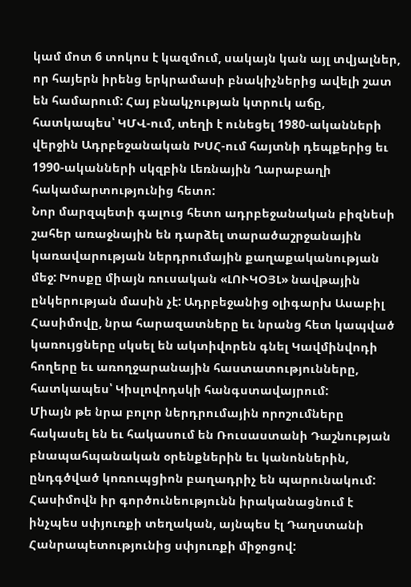կամ մոտ 6 տոկոս է կազմում, սակայն կան այլ տվյալներ, որ հայերն իրենց երկրամասի բնակիչներից ավելի շատ են համարում: Հայ բնակչության կտրուկ աճը, հատկապես՝ ԿՄՎ-ում, տեղի է ունեցել 1980-ականների վերջին Ադրբեջանական ԽՍՀ-ում հայտնի դեպքերից եւ 1990-ականների սկզբին Լեռնային Ղարաբաղի հակամարտությունից հետո:
Նոր մարզպետի գալուց հետո ադրբեջանական բիզնեսի շահեր առաջնային են դարձել տարածաշրջանային կառավարության ներդրումային քաղաքականության մեջ: Խոսքը միայն ռուսական «ԼՈՒԿՕՅԼ» նավթային ընկերության մասին չէ: Ադրբեջանից օլիգարխ Ասաբիլ Հասիմովը, նրա հարազատները եւ նրանց հետ կապված կառույցները սկսել են ակտիվորեն գնել Կավմինվոդի հողերը եւ առողջարանային հաստատությունները, հատկապես՝ Կիսլովոդսկի հանգստավայրում:
Միայն թե նրա բոլոր ներդրումային որոշումները հակասել են եւ հակասում են Ռուսաստանի Դաշնության բնապահպանական օրենքներին եւ կանոններին, ընդգծված կոռուպցիոն բաղադրիչ են պարունակում: Հասիմովն իր գործունեությունն իրականացնում է ինչպես սփյուռքի տեղական, այնպես էլ Դաղստանի Հանրապետությունից սփյուռքի միջոցով: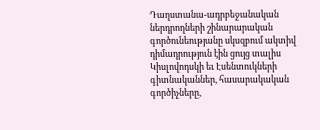Դաղստանա-ադրբեջանական ներդրողների շինարարական գործունեությանը սկսզբում ակտիվ դիմադրություն էին ցույց տալիս Կիսլովոդսկի եւ Էսենտուկների գիտնականներ, հասարակական գործիչները,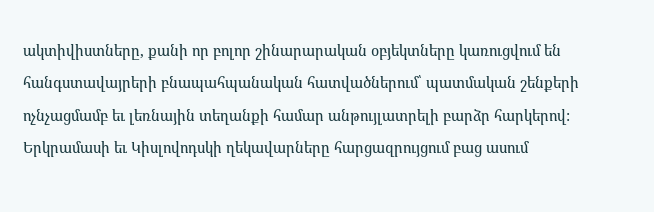ակտիվիստները, քանի որ բոլոր շինարարական օբյեկտները կառուցվում են հանգստավայրերի բնապահպանական հատվածներում՝ պատմական շենքերի ոչնչացմամբ եւ լեռնային տեղանքի համար անթույլատրելի բարձր հարկերով: Երկրամասի եւ Կիսլովոդսկի ղեկավարները հարցազրույցում բաց ասում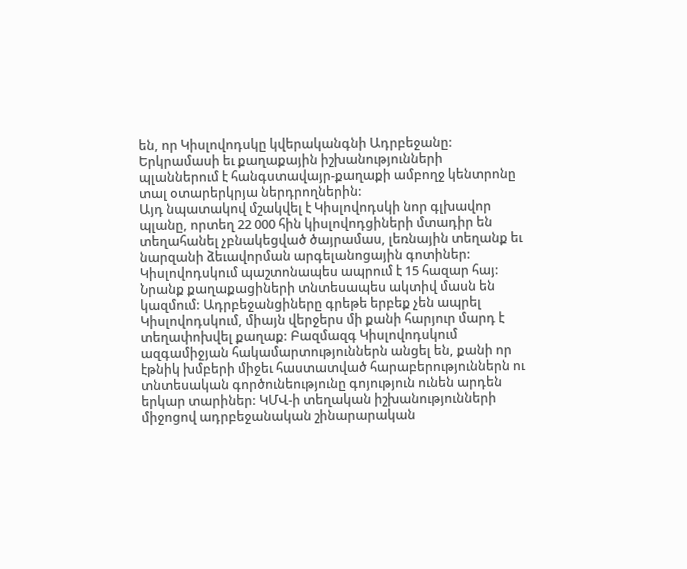են, որ Կիսլովոդսկը կվերականգնի Ադրբեջանը: Երկրամասի եւ քաղաքային իշխանությունների պլաններում է հանգստավայր-քաղաքի ամբողջ կենտրոնը տալ օտարերկրյա ներդրողներին:
Այդ նպատակով մշակվել է Կիսլովոդսկի նոր գլխավոր պլանը, որտեղ 22 000 հին կիսլովոդցիների մտադիր են տեղահանել չբնակեցված ծայրամաս, լեռնային տեղանք եւ նարզանի ձեւավորման արգելանոցային գոտիներ: Կիսլովոդսկում պաշտոնապես ապրում է 15 հազար հայ:
Նրանք քաղաքացիների տնտեսապես ակտիվ մասն են կազմում: Ադրբեջանցիները գրեթե երբեք չեն ապրել Կիսլովոդսկում, միայն վերջերս մի քանի հարյուր մարդ է տեղափոխվել քաղաք: Բազմազգ Կիսլովոդսկում ազգամիջյան հակամարտություններն անցել են, քանի որ էթնիկ խմբերի միջեւ հաստատված հարաբերություններն ու տնտեսական գործունեությունը գոյություն ունեն արդեն երկար տարիներ: ԿՄՎ-ի տեղական իշխանությունների միջոցով ադրբեջանական շինարարական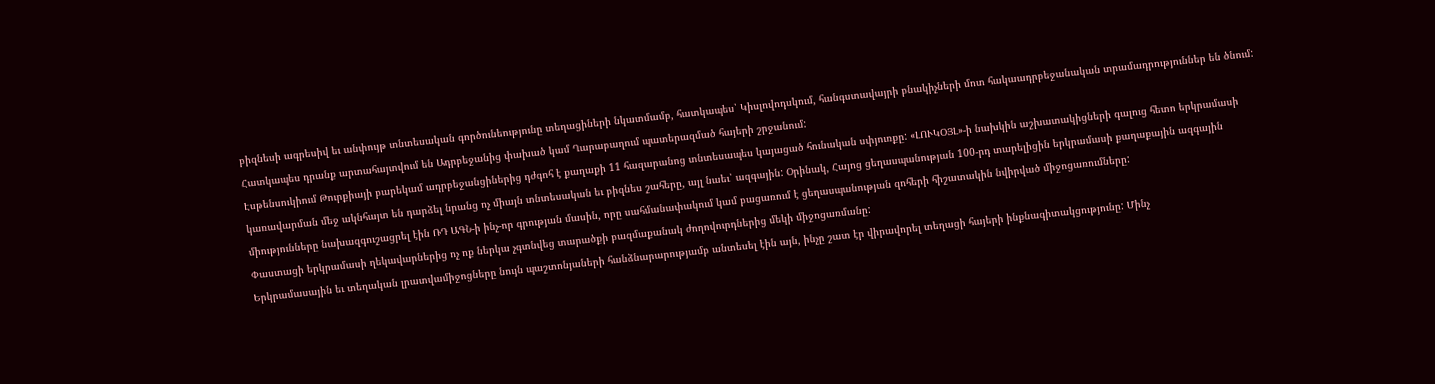բիզնեսի ագրեսիվ եւ անփույթ տնտեսական գործունեությունը տեղացիների նկատմամբ, հատկապես՝ Կիսլովոդսկում, հանգստավայրի բնակիչների մոտ հակաադրբեջանական տրամադրություններ են ծնում: Հատկապես դրանք արտահայտվում են Ադրբեջանից փախած կամ Ղարաբաղում պատերազմած հայերի շրջանում:
Էսթենսուկիում Թուրքիայի բարեկամ ադրբեջանցիներից դժգոհ է քաղաքի 11 հազարանոց տնտեսապես կայացած հունական սփյուռքը: «ԼՈՒԿՕՅԼ»-ի նախկին աշխատակիցների գալուց հետո երկրամասի կառավարման մեջ ակնհայտ են դարձել նրանց ոչ միայն տնտեսական եւ բիզնես շահերը, այլ նաեւ՝ ազգային: Օրինակ, Հայոց ցեղասպանության 100-րդ տարելիցին երկրամասի քաղաքային ազգային միությունները նախազգուշացրել էին ՌԴ ԱԳՆ-ի ինչ-որ գրության մասին, որը սահմանափակում կամ բացառում է ցեղասպանության զոհերի հիշատակին նվիրված միջոցառումները:
Փաստացի երկրամասի ղեկավարներից ոչ ոք ներկա չգտնվեց տարածքի բազմաքանակ ժողովուրդներից մեկի միջոցառմանը:
Երկրամասային եւ տեղական լրատվամիջոցները նույն պաշտոնյաների հանձնարարությամբ անտեսել էին այն, ինչը շատ էր վիրավորել տեղացի հայերի ինքնագիտակցությունը: Մինչ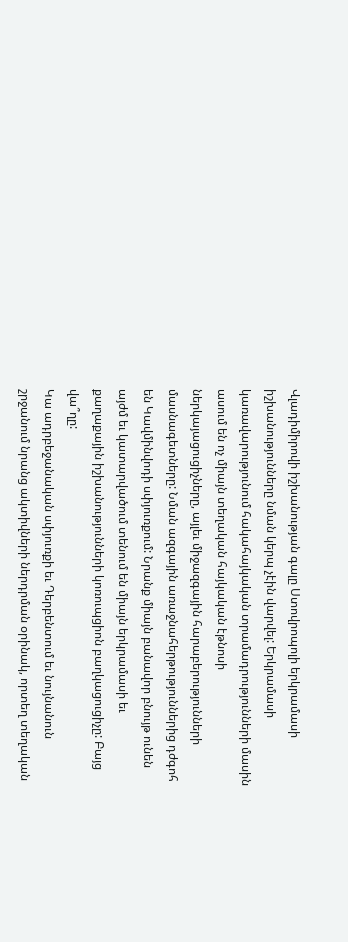Վլադիմիրովի իշխանության գալը Ստովրոպոլի երկրամասի իշխանությունները նման կերպ չէին վարվել: Երկրամասի կառավարությունում հակահայկական տրամադրությունների մասին ասում են ոչ միայն տեղական հայկական էթնոսի ներկայացուցիչները, այլեւ միջազգային հարաբերությունների մասնագետները: Նման ազգային առաջնահերթություններից դժգոհ են Կավմինվոդի սփյուռքում: Նրանք միայն բանավոր բնույթ ունեն այժմ եւ կատարվածում տենում են միայն երկրամասի եւ քաղաքային իշխանությունների կոռուպցիոն բաղկացուցիչը: Բայց վա՞ղը:
Կա ադրբեջանական սփյուռքի եւ Դերբենտում եւ նույնանուն շրջանում նրանց ակտիվների ներդրման օրինակ, որտեղ տեղական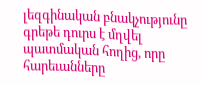լեզգինական բնակչությունը գրեթե դուրս է մղվել պատմական հողից, որը հարեւանները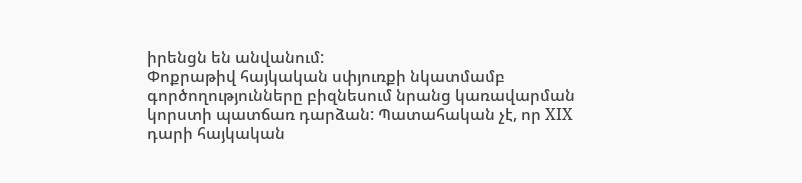իրենցն են անվանում:
Փոքրաթիվ հայկական սփյուռքի նկատմամբ գործողությունները բիզնեսում նրանց կառավարման կորստի պատճառ դարձան: Պատահական չէ, որ XIX դարի հայկական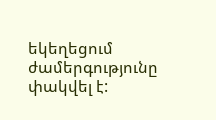եկեղեցում ժամերգությունը փակվել է: